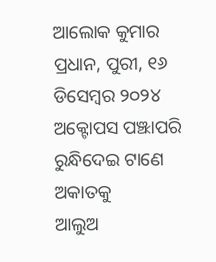ଆଲୋକ କୁମାର ପ୍ରଧାନ, ପୁରୀ, ୧୬ ଡିସେମ୍ବର ୨୦୨୪
ଅକ୍ଟୋପସ ପଞ୍ଝାପରି ରୁନ୍ଧିଦେଇ ଟାଣେ ଅକାତକୁ
ଆଲୁଅ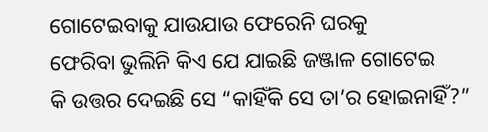ଗୋଟେଇବାକୁ ଯାଉଯାଉ ଫେରେନି ଘରକୁ
ଫେରିବା ଭୁଲିନି କିଏ ଯେ ଯାଇଛି ଜଞ୍ଜାଳ ଗୋଟେଇ
କି ଉତ୍ତର ଦେଇଛି ସେ “କାହିଁକି ସେ ତା’ର ହୋଇନାହିଁ?”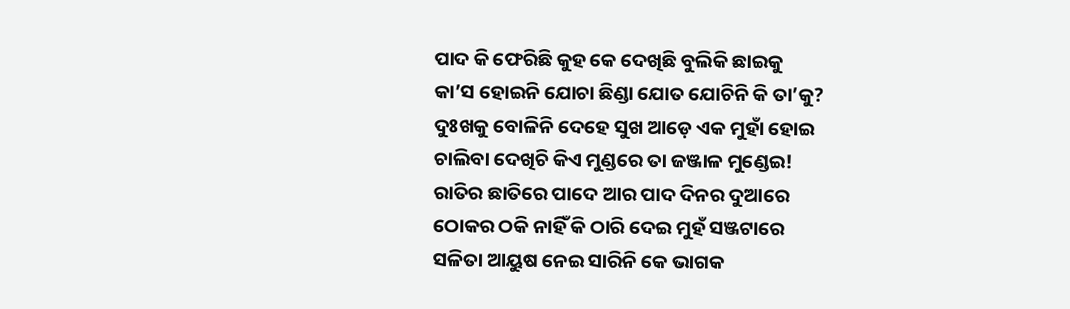ପାଦ କି ଫେରିଛି କୁହ କେ ଦେଖିଛି ବୁଲିକି ଛାଇକୁ
କା’ସ ହୋଇନି ଯୋଚା ଛିଣ୍ଡା ଯୋତ ଯୋଚିନି କି ତା’କୁ?
ଦୁଃଖକୁ ବୋଳିନି ଦେହେ ସୁଖ ଆଡ଼େ ଏକ ମୁହାଁ ହୋଇ
ଚାଲିବା ଦେଖିଚି କିଏ ମୁଣ୍ଡରେ ତା ଜଞ୍ଜାଳ ମୁଣ୍ଡେଇ!
ରାତିର ଛାତିରେ ପାଦେ ଆର ପାଦ ଦିନର ଦୁଆରେ
ଠୋକର ଠକି ନାହିଁ କି ଠାରି ଦେଇ ମୁହଁ ସଞ୍ଜଟାରେ
ସଳିତା ଆୟୁଷ ନେଇ ସାରିନି କେ ଭାଗକ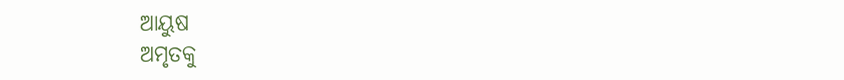ଆୟୁଷ
ଅମୃତକୁ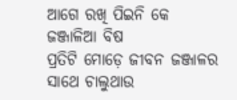ଆଗେ ରଖି ପିଇନି କେ ଜଞ୍ଜାଳିଆ ବିଷ
ପ୍ରତିଟି ମୋଡ଼େ ଜୀବନ ଜଞ୍ଜାଳର ସାଥେ ଚାଲୁଥାଉ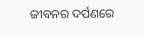ଜୀବନର ଦର୍ପଣରେ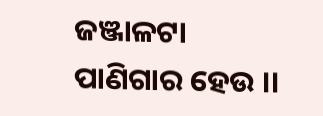ଜଞ୍ଜାଳଟା ପାଣିଗାର ହେଉ ।।